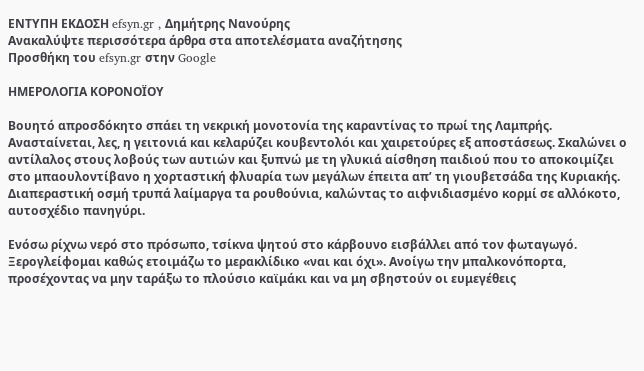ΕΝΤΥΠΗ ΕΚΔΟΣΗ efsyn.gr , Δημήτρης Νανούρης
Ανακαλύψτε περισσότερα άρθρα στα αποτελέσματα αναζήτησης
Προσθήκη του efsyn.gr στην Google

ΗΜΕΡΟΛΟΓΙΑ ΚΟΡΟΝΟΪΟΥ

Βουητό απροσδόκητο σπάει τη νεκρική μονοτονία της καραντίνας το πρωί της Λαμπρής. Ανασταίνεται, λες, η γειτονιά και κελαρύζει κουβεντολόι και χαιρετούρες εξ αποστάσεως. Σκαλώνει ο αντίλαλος στους λοβούς των αυτιών και ξυπνώ με τη γλυκιά αίσθηση παιδιού που το αποκοιμίζει στο μπαουλοντίβανο η χορταστική φλυαρία των μεγάλων έπειτα απ’ τη γιουβετσάδα της Κυριακής. Διαπεραστική οσμή τρυπά λαίμαργα τα ρουθούνια, καλώντας το αιφνιδιασμένο κορμί σε αλλόκοτο, αυτοσχέδιο πανηγύρι.

Ενόσω ρίχνω νερό στο πρόσωπο, τσίκνα ψητού στο κάρβουνο εισβάλλει από τον φωταγωγό. Ξερογλείφομαι καθώς ετοιμάζω το μερακλίδικο «ναι και όχι». Ανοίγω την μπαλκονόπορτα, προσέχοντας να μην ταράξω το πλούσιο καϊμάκι και να μη σβηστούν οι ευμεγέθεις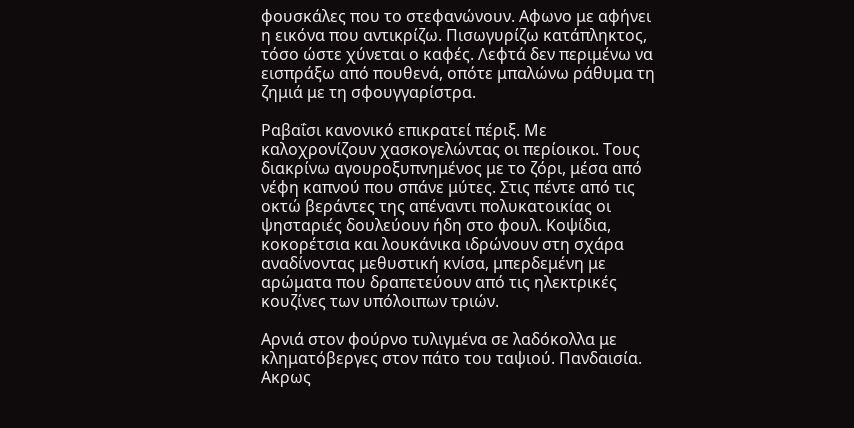φουσκάλες που το στεφανώνουν. Αφωνο με αφήνει η εικόνα που αντικρίζω. Πισωγυρίζω κατάπληκτος, τόσο ώστε χύνεται ο καφές. Λεφτά δεν περιμένω να εισπράξω από πουθενά, οπότε μπαλώνω ράθυμα τη ζημιά με τη σφουγγαρίστρα.

Ραβαΐσι κανονικό επικρατεί πέριξ. Με καλοχρονίζουν χασκογελώντας οι περίοικοι. Τους διακρίνω αγουροξυπνημένος με το ζόρι, μέσα από νέφη καπνού που σπάνε μύτες. Στις πέντε από τις οκτώ βεράντες της απέναντι πολυκατοικίας οι ψησταριές δουλεύουν ήδη στο φουλ. Κοψίδια, κοκορέτσια και λουκάνικα ιδρώνουν στη σχάρα αναδίνοντας μεθυστική κνίσα, μπερδεμένη με αρώματα που δραπετεύουν από τις ηλεκτρικές κουζίνες των υπόλοιπων τριών.

Αρνιά στον φούρνο τυλιγμένα σε λαδόκολλα με κληματόβεργες στον πάτο του ταψιού. Πανδαισία. Ακρως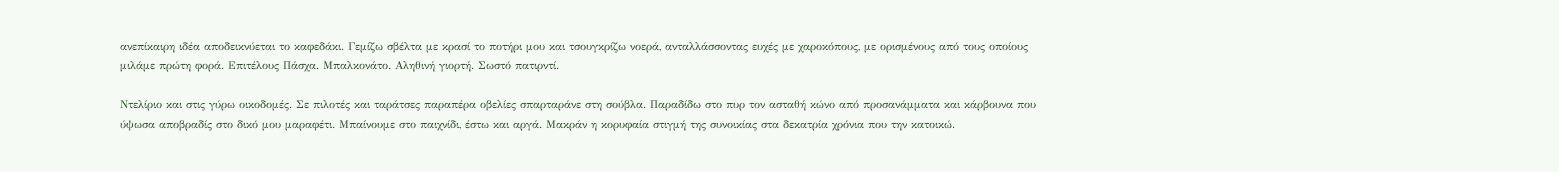ανεπίκαιρη ιδέα αποδεικνύεται το καφεδάκι. Γεμίζω σβέλτα με κρασί το ποτήρι μου και τσουγκρίζω νοερά, ανταλλάσσοντας ευχές με χαροκόπους, με ορισμένους από τους οποίους μιλάμε πρώτη φορά. Επιτέλους Πάσχα. Μπαλκονάτο. Αληθινή γιορτή. Σωστό πατιρντί.

Ντελίριο και στις γύρω οικοδομές. Σε πιλοτές και ταράτσες παραπέρα οβελίες σπαρταράνε στη σούβλα. Παραδίδω στο πυρ τον ασταθή κώνο από προσανάμματα και κάρβουνα που ύψωσα αποβραδίς στο δικό μου μαραφέτι. Μπαίνουμε στο παιχνίδι, έστω και αργά. Μακράν η κορυφαία στιγμή της συνοικίας στα δεκατρία χρόνια που την κατοικώ.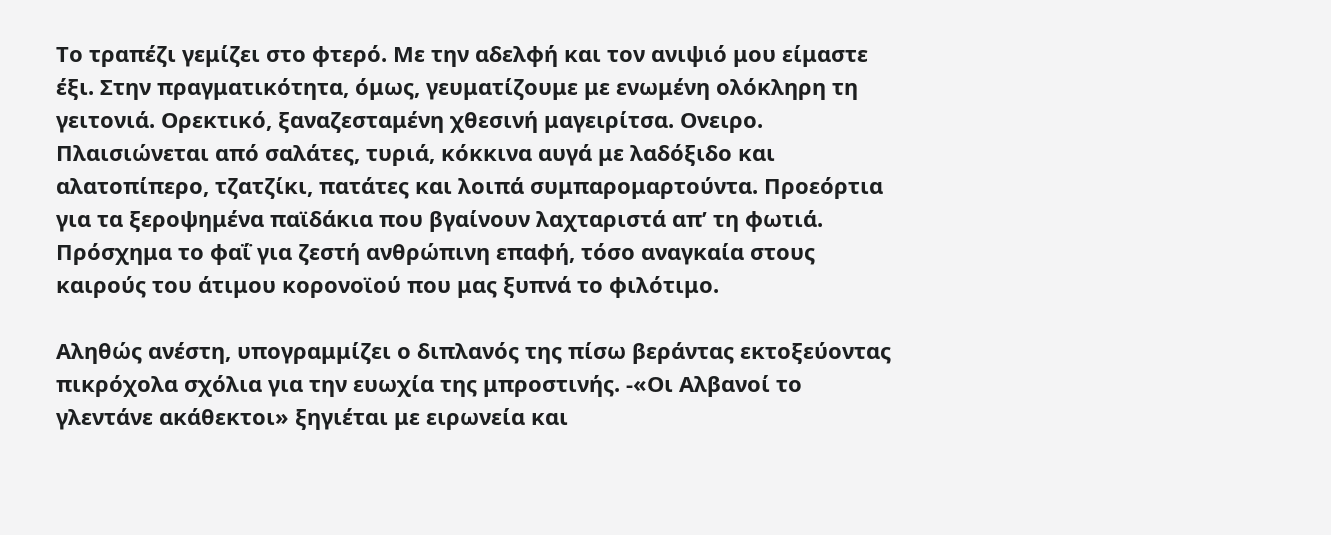Το τραπέζι γεμίζει στο φτερό. Με την αδελφή και τον ανιψιό μου είμαστε έξι. Στην πραγματικότητα, όμως, γευματίζουμε με ενωμένη ολόκληρη τη γειτονιά. Ορεκτικό, ξαναζεσταμένη χθεσινή μαγειρίτσα. Ονειρο. Πλαισιώνεται από σαλάτες, τυριά, κόκκινα αυγά με λαδόξιδο και αλατοπίπερο, τζατζίκι, πατάτες και λοιπά συμπαρομαρτούντα. Προεόρτια για τα ξεροψημένα παϊδάκια που βγαίνουν λαχταριστά απ’ τη φωτιά. Πρόσχημα το φαΐ για ζεστή ανθρώπινη επαφή, τόσο αναγκαία στους καιρούς του άτιμου κορονοϊού που μας ξυπνά το φιλότιμο.

Αληθώς ανέστη, υπογραμμίζει ο διπλανός της πίσω βεράντας εκτοξεύοντας πικρόχολα σχόλια για την ευωχία της μπροστινής. -«Οι Αλβανοί το γλεντάνε ακάθεκτοι» ξηγιέται με ειρωνεία και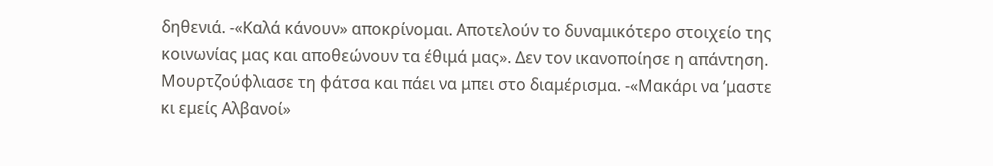δηθενιά. -«Καλά κάνουν» αποκρίνομαι. Αποτελούν το δυναμικότερο στοιχείο της κοινωνίας μας και αποθεώνουν τα έθιμά μας». Δεν τον ικανοποίησε η απάντηση. Μουρτζούφλιασε τη φάτσα και πάει να μπει στο διαμέρισμα. -«Μακάρι να ’μαστε κι εμείς Αλβανοί»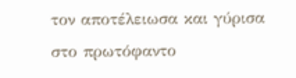τον αποτέλειωσα και γύρισα στο πρωτόφαντο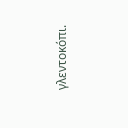γλεντοκόπι.